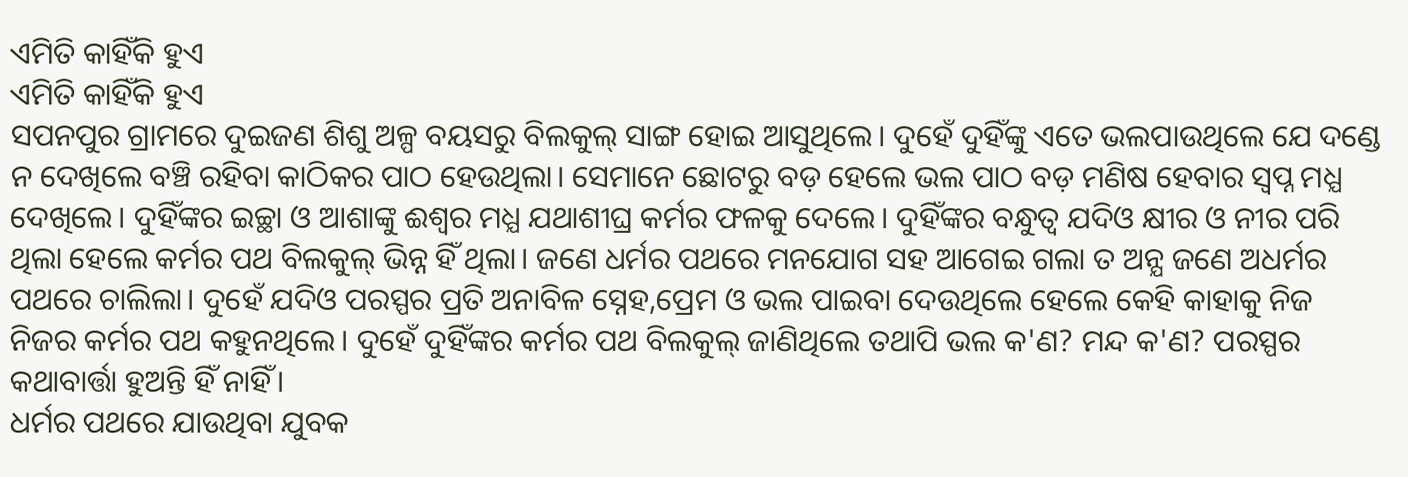ଏମିତି କାହିଁକି ହୁଏ
ଏମିତି କାହିଁକି ହୁଏ
ସପନପୁର ଗ୍ରାମରେ ଦୁଇଜଣ ଶିଶୁ ଅଳ୍ପ ବୟସରୁ ବିଲକୁଲ୍ ସାଙ୍ଗ ହୋଇ ଆସୁଥିଲେ। ଦୁହେଁ ଦୁହିଁଙ୍କୁ ଏତେ ଭଲପାଉଥିଲେ ଯେ ଦଣ୍ଡେ ନ ଦେଖିଲେ ବଞ୍ଚି ରହିବା କାଠିକର ପାଠ ହେଉଥିଲା। ସେମାନେ ଛୋଟରୁ ବଡ଼ ହେଲେ ଭଲ ପାଠ ବଡ଼ ମଣିଷ ହେବାର ସ୍ବପ୍ନ ମଧ୍ଯ ଦେଖିଲେ। ଦୁହିଁଙ୍କର ଇଚ୍ଛା ଓ ଆଶାଙ୍କୁ ଈଶ୍ବର ମଧ୍ଯ ଯଥାଶୀଘ୍ର କର୍ମର ଫଳକୁ ଦେଲେ। ଦୁହିଁଙ୍କର ବନ୍ଧୁତ୍ବ ଯଦିଓ କ୍ଷୀର ଓ ନୀର ପରି ଥିଲା ହେଲେ କର୍ମର ପଥ ବିଲକୁଲ୍ ଭିନ୍ନ ହିଁ ଥିଲା। ଜଣେ ଧର୍ମର ପଥରେ ମନଯୋଗ ସହ ଆଗେଇ ଗଲା ତ ଅନ୍ଯ ଜଣେ ଅଧର୍ମର ପଥରେ ଚାଲିଲା। ଦୁହେଁ ଯଦିଓ ପରସ୍ପର ପ୍ରତି ଅନାବିଳ ସ୍ନେହ,ପ୍ରେମ ଓ ଭଲ ପାଇବା ଦେଉଥିଲେ ହେଲେ କେହି କାହାକୁ ନିଜ ନିଜର କର୍ମର ପଥ କହୁନଥିଲେ। ଦୁହେଁ ଦୁହିଁଙ୍କର କର୍ମର ପଥ ବିଲକୁଲ୍ ଜାଣିଥିଲେ ତଥାପି ଭଲ କ'ଣ? ମନ୍ଦ କ'ଣ? ପରସ୍ପର କଥାବାର୍ତ୍ତା ହୁଅନ୍ତି ହିଁ ନାହିଁ।
ଧର୍ମର ପଥରେ ଯାଉଥିବା ଯୁବକ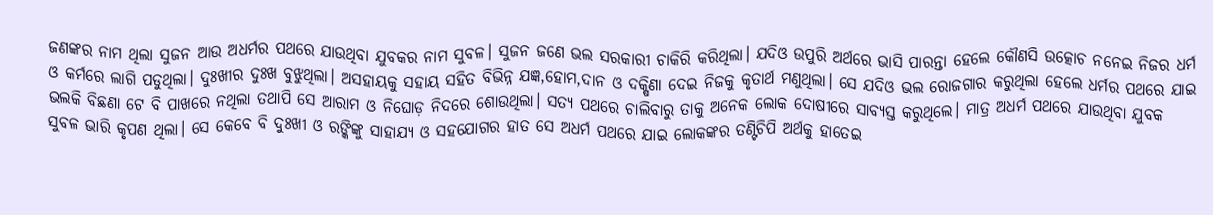ଜଣଙ୍କର ନାମ ଥିଲା ସୁଜନ ଆଉ ଅଧର୍ମର ପଥରେ ଯାଉଥିବା ଯୁବକର ନାମ ସୁବଳ। ସୁଜନ ଜଣେ ଭଲ ସରକାରୀ ଚାକିରି କରିଥିଲା। ଯଦିଓ ଉପୁରି ଅର୍ଥରେ ଭାସି ପାରନ୍ତା ହେଲେ କୌଣସି ଉତ୍କୋଚ ନନେଇ ନିଜର ଧର୍ମ ଓ କର୍ମରେ ଲାଗି ପଡୁଥିଲା। ଦୁଃଖୀର ଦୁଃଖ ବୁଝୁଥିଲା। ଅସହାୟକୁ ସହାୟ ସହିତ ବିଭିନ୍ନ ଯଜ୍ଞ,ହୋମ,ଦାନ ଓ ଦକ୍ଷିଣା ଦେଇ ନିଜକୁ କୃତାର୍ଥ ମଣୁଥିଲା। ସେ ଯଦିଓ ଭଲ ରୋଜଗାର କରୁଥିଲା ହେଲେ ଧର୍ମର ପଥରେ ଯାଇ ଭଲକି ବିଛଣା ଟେ ବି ପାଖରେ ନଥିଲା ତଥାପି ସେ ଆରାମ ଓ ନିଘୋଡ଼ ନିଦରେ ଶୋଉଥିଲା। ସତ୍ଯ ପଥରେ ଚାଲିବାରୁ ତାକୁ ଅନେକ ଲୋକ ଦୋଷୀରେ ସାବ୍ଯସ୍ତ କରୁଥିଲେ। ମାତ୍ର ଅଧର୍ମ ପଥରେ ଯାଉଥିବା ଯୁବକ ସୁବଳ ଭାରି କୃପଣ ଥିଲା। ସେ କେବେ ବି ଦୁଃଖୀ ଓ ରଙ୍କିଙ୍କୁ ସାହାଯ୍ଯ ଓ ସହଯୋଗର ହାତ ସେ ଅଧର୍ମ ପଥରେ ଯାଇ ଲୋକଙ୍କର ତଣ୍ଟିଚିପି ଅର୍ଥକୁ ହାତେଇ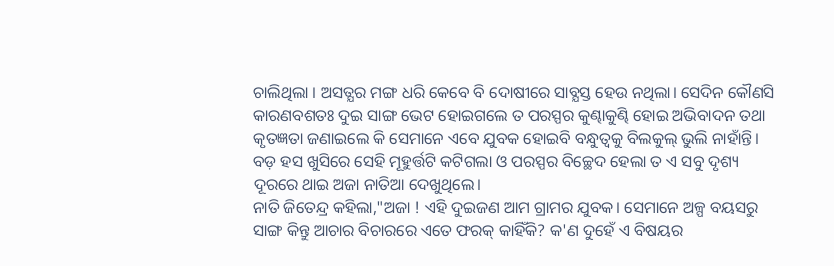ଚାଲିଥିଲା । ଅସତ୍ଯର ମଙ୍ଗ ଧରି କେବେ ବି ଦୋଷୀରେ ସାବ୍ଯସ୍ତ ହେଉ ନଥିଲା। ସେଦିନ କୌଣସି କାରଣବଶତଃ ଦୁଇ ସାଙ୍ଗ ଭେଟ ହୋଇଗଲେ ତ ପରସ୍ପର କୁଣ୍ଢାକୁଣ୍ଢି ହୋଇ ଅଭିବାଦନ ତଥା କୃତଜ୍ଞତା ଜଣାଇଲେ କି ସେମାନେ ଏବେ ଯୁବକ ହୋଇବି ବନ୍ଧୁତ୍ବକୁ ବିଲକୁଲ୍ ଭୁଲି ନାହାଁନ୍ତି। ବଡ଼ ହସ ଖୁସିରେ ସେହି ମୂହୁର୍ତ୍ତଟି କଟିଗଲା ଓ ପରସ୍ପର ବିଚ୍ଛେଦ ହେଲା ତ ଏ ସବୁ ଦୃଶ୍ୟ ଦୂରରେ ଥାଇ ଅଜା ନାତିଆ ଦେଖୁଥିଲେ।
ନାତି ଜିତେନ୍ଦ୍ର କହିଲା,"ଅଜା ! ଏହି ଦୁଇଜଣ ଆମ ଗ୍ରାମର ଯୁବକ। ସେମାନେ ଅଳ୍ପ ବୟସରୁ ସାଙ୍ଗ କିନ୍ତୁ ଆଚାର ବିଚାରରେ ଏତେ ଫରକ୍ କାହିଁକି? କ'ଣ ଦୁହେଁ ଏ ବିଷୟର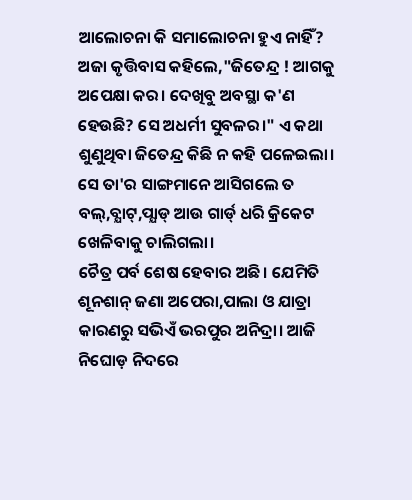ଆଲୋଚନା କି ସମାଲୋଚନା ହୁଏ ନାହିଁ? ଅଜା କୃତ୍ତିବାସ କହିଲେ,"ଜିତେନ୍ଦ୍ର ! ଆଗକୁ ଅପେକ୍ଷା କର। ଦେଖିବୁ ଅବସ୍ଥା କ'ଣ ହେଉଛି? ସେ ଅଧର୍ମୀ ସୁବଳର।" ଏ କଥା ଶୁଣୁଥିବା ଜିତେନ୍ଦ୍ର କିଛି ନ କହି ପଳେଇଲା। ସେ ତା'ର ସାଙ୍ଗମାନେ ଆସିଗଲେ ତ ବଲ୍,ବ୍ଯାଟ୍,ପ୍ଯାଡ୍ ଆଉ ଗାର୍ଡ୍ ଧରି କ୍ରିକେଟ ଖେଳିବାକୁ ଚାଲିଗଲା।
ଚୈତ୍ର ପର୍ବ ଶେଷ ହେବାର ଅଛି। ଯେମିତି ଶୂନଶାନ୍ ଜଣା ଅପେରା,ପାଲା ଓ ଯାତ୍ରା କାରଣରୁ ସଭିଏଁ ଭରପୁର ଅନିଦ୍ରା। ଆଜି ନିଘୋଡ଼ ନିଦରେ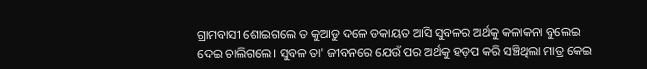ଗ୍ରାମବାସୀ ଶୋଇଗଲେ ତ କୁଆଡୁ ଦଳେ ଡକାୟତ ଆସି ସୁବଳର ଅର୍ଥକୁ କଳାକନା ବୁଲେଇ ଦେଇ ଚାଲିଗଲେ। ସୁବଳ ତା' ଜୀବନରେ ଯେଉଁ ପର ଅର୍ଥକୁ ହଡ଼ପ କରି ସଞ୍ଚିଥିଲା ମାତ୍ର କେଇ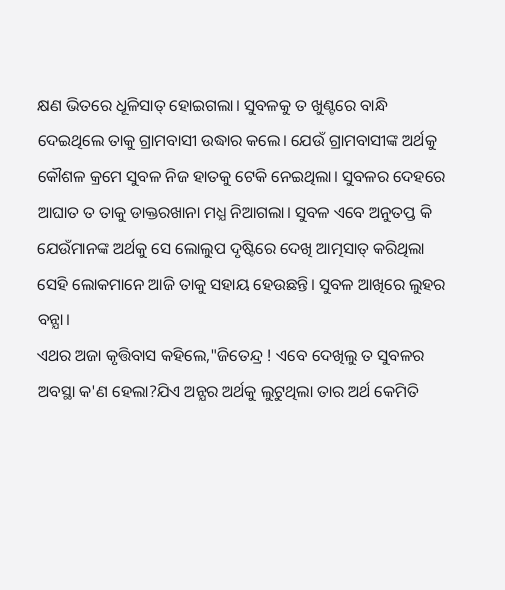କ୍ଷଣ ଭିତରେ ଧୂଳିସାତ୍ ହୋଇଗଲା। ସୁବଳକୁ ତ ଖୁଣ୍ଟରେ ବାନ୍ଧି ଦେଇଥିଲେ ତାକୁ ଗ୍ରାମବାସୀ ଉଦ୍ଧାର କଲେ। ଯେଉଁ ଗ୍ରାମବାସୀଙ୍କ ଅର୍ଥକୁ କୌଶଳ କ୍ରମେ ସୁବଳ ନିଜ ହାତକୁ ଟେକି ନେଇଥିଲା। ସୁବଳର ଦେହରେ ଆଘାତ ତ ତାକୁ ଡାକ୍ତରଖାନା ମଧ୍ଯ ନିଆଗଲା। ସୁବଳ ଏବେ ଅନୁତପ୍ତ କି ଯେଉଁମାନଙ୍କ ଅର୍ଥକୁ ସେ ଲୋଲୁପ ଦୃଷ୍ଟିରେ ଦେଖି ଆତ୍ମସାତ୍ କରିଥିଲା ସେହି ଲୋକମାନେ ଆଜି ତାକୁ ସହାୟ ହେଉଛନ୍ତି। ସୁବଳ ଆଖିରେ ଲୁହର ବନ୍ଯା।
ଏଥର ଅଜା କୃତ୍ତିବାସ କହିଲେ,"ଜିତେନ୍ଦ୍ର ! ଏବେ ଦେଖିଲୁ ତ ସୁବଳର ଅବସ୍ଥା କ'ଣ ହେଲା?ଯିଏ ଅନ୍ଯର ଅର୍ଥକୁ ଲୁଟୁଥିଲା ତାର ଅର୍ଥ କେମିତି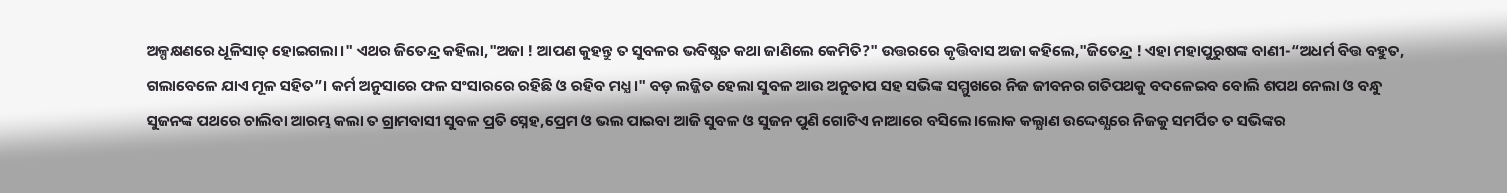ଅଳ୍ପକ୍ଷଣରେ ଧୂଳିସାତ୍ ହୋଇଗଲା।" ଏଥର ଜିତେନ୍ଦ୍ର କହିଲା,"ଅଜା ! ଆପଣ କୁହନ୍ତୁ ତ ସୁବଳର ଭବିଷ୍ଯତ କଥା ଜାଣିଲେ କେମିତି?" ଉତ୍ତରରେ କୃତ୍ତିବାସ ଅଜା କହିଲେ,"ଜିତେନ୍ଦ୍ର ! ଏହା ମହାପୁରୁଷଙ୍କ ବାଣୀ-“ଅଧର୍ମ ବିତ୍ତ ବହୁତ, ଗଲାବେଳେ ଯାଏ ମୂଳ ସହିତ”। କର୍ମ ଅନୁସାରେ ଫଳ ସଂସାରରେ ରହିଛି ଓ ରହିବ ମଧ୍ଯ।" ବଡ଼ ଲଜ୍ଜିତ ହେଲା ସୁବଳ ଆଉ ଅନୁତାପ ସହ ସଭିଙ୍କ ସମ୍ମୁଖରେ ନିଜ ଜୀବନର ଗତିପଥକୁ ବଦଳେଇବ ବୋଲି ଶପଥ ନେଲା ଓ ବନ୍ଧୁ ସୁଜନଙ୍କ ପଥରେ ଚାଲିବା ଆରମ୍ଭ କଲା ତ ଗ୍ରାମବାସୀ ସୁବଳ ପ୍ରତି ସ୍ନେହ,ପ୍ରେମ ଓ ଭଲ ପାଇବା ଆଜି ସୁବଳ ଓ ସୁଜନ ପୁଣି ଗୋଟିଏ ନାଆରେ ବସିଲେ।ଲୋକ କଲ୍ଯାଣ ଉଦ୍ଦେଶ୍ଯରେ ନିଜକୁ ସମର୍ପିତ ତ ସଭିଙ୍କର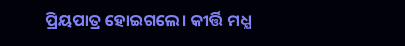ପ୍ରିୟପାତ୍ର ହୋଇଗଲେ। କୀର୍ତ୍ତି ମଧ୍ଯ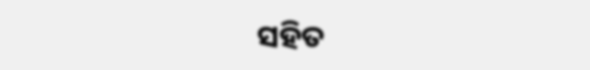ସହିତ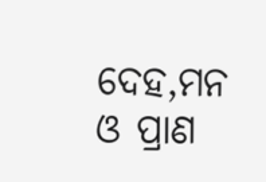ଦେହ,ମନ ଓ ପ୍ରାଣ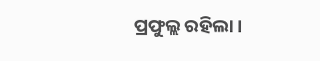ପ୍ରଫୁଲ୍ଲ ରହିଲା।